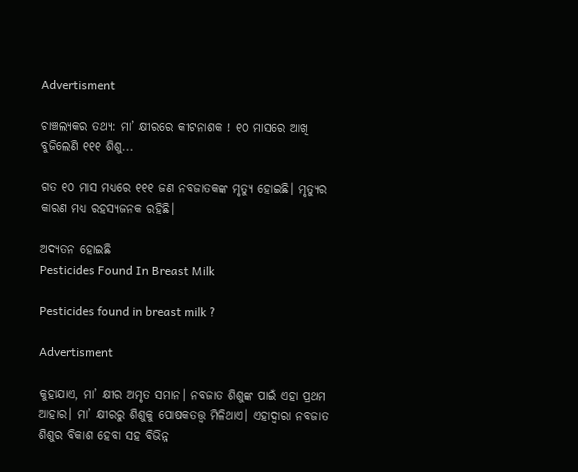Advertisment

ଚାଞ୍ଚଲ୍ୟକର ତଥ୍ୟ: ମା’ କ୍ଷୀରରେ କୀଟନାଶକ ! ୧୦ ମାସରେ ଆଖି ବୁଜିଲେଣି ୧୧୧ ଶିଶୁ...

ଗତ ୧୦ ମାସ ମଧ୍ୟରେ ୧୧୧ ଜଣ ନବଜାତକଙ୍କ ମୃତ୍ୟୁ ହୋଇଛି। ମୃତ୍ୟୁର କାରଣ ମଧ୍ୟ ରହସ୍ୟଜନକ ରହିଛି।

ଅଦ୍ୟତନ ହୋଇଛି
Pesticides Found In Breast Milk

Pesticides found in breast milk ?

Advertisment

କୁହାଯାଏ, ମା’ କ୍ଷୀର ଅମୃତ ସମାନ। ନବଜାତ ଶିଶୁଙ୍କ ପାଇଁ ଏହା ପ୍ରଥମ ଆହାର। ମା’ କ୍ଷୀରରୁ ଶିଶୁକୁ ପୋଷକତତ୍ତ୍ୱ ମିଳିଥାଏ। ଏହାଦ୍ୱାରା ନବଜାତ ଶିଶୁର ବିକାଶ ହେବା ସହ ବିଭିନ୍ନ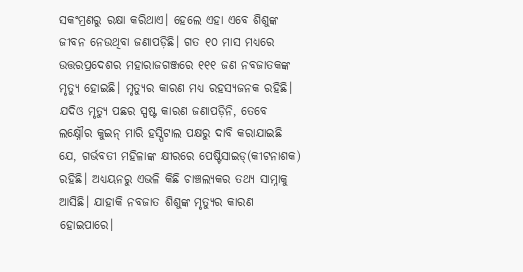ସକଂମ୍ରଣରୁ ରକ୍ଷା କରିଥାଏ। ହେଲେ ଏହା ଏବେ ଶିଶୁଙ୍କ ଜୀବନ ନେଉଥିବା ଜଣାପଡ଼ିଛି। ଗତ ୧୦ ମାସ ମଧ୍ୟରେ ଉତ୍ତରପ୍ରଦେଶର ମହାରାଜଗଞ୍ଜରେ ୧୧୧ ଜଣ ନବଜାତକଙ୍କ ମୃତ୍ୟୁ ହୋଇଛି। ମୃତ୍ୟୁର କାରଣ ମଧ୍ୟ ରହସ୍ୟଜନକ ରହିଛି। ଯଦିଓ ମୃତ୍ୟୁ ପଛର ସ୍ପଷ୍ଟ କାରଣ ଜଣାପଡ଼ିନି, ତେବେ ଲକ୍ଷ୍ନୌର କୁଇନ୍‌ ମାରି ହସ୍ପିଟାଲ ପକ୍ଷରୁ ଦାବି କରାଯାଇଛି ଯେ, ଗର୍ଭବତୀ ମହିଳାଙ୍କ କ୍ଷୀରରେ ପେଷ୍ଟିସାଇଡ୍‌(କୀଟନାଶକ) ରହିଛି। ଅଧ୍ୟୟନରୁ ଏଭଳି କିଛି ଚାଞ୍ଚଲ୍ୟକର ତଥ୍ୟ ସାମ୍ନାକୁ ଆସିଛି। ଯାହାକି ନବଜାତ ଶିଶୁଙ୍କ ମୃତ୍ୟୁର କାରଣ ହୋଇପାରେ।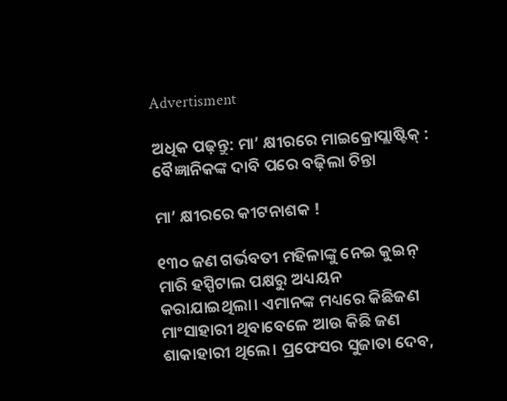Advertisment

ଅଧିକ ପଢ଼ନ୍ତୁ: ମା’ କ୍ଷୀରରେ ମାଇକ୍ରୋପ୍ଲାଷ୍ଟିକ୍ : ବୈଜ୍ଞାନିକଙ୍କ ଦାବି ପରେ ବଢ଼ିଲା ଚିନ୍ତା

ମା’ କ୍ଷୀରରେ କୀଟନାଶକ !

୧୩୦ ଜଣ ଗର୍ଭବତୀ ମହିଳାଙ୍କୁ ନେଇ କୁଇନ୍‌ ମାରି ହସ୍ପିଟାଲ ପକ୍ଷରୁ ଅଧ୍ୟୟନ କରାଯାଇଥିଲା। ଏମାନଙ୍କ ମଧ୍ୟରେ କିଛିଜଣ ମାଂସାହାରୀ ଥିବାବେଳେ ଆଉ କିଛି ଜଣ ଶାକାହାରୀ ଥିଲେ। ପ୍ରଫେସର ସୁଜାତା ଦେବ,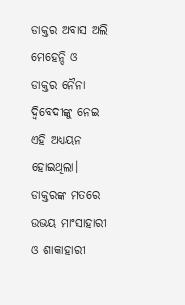ଡାକ୍ତର ଅବାସ ଅଲି ମେହେନ୍ଦି ଓ ଡାକ୍ତର ନୈନା ଦ୍ୱିବେଦୀଙ୍କୁ ନେଇ ଏହି ଅଧ୍ୟୟନ ହୋଇଥିଲା। ଡାକ୍ତରଙ୍କ ମତରେ ଉଭୟ ମାଂସାହାରୀ ଓ ଶାକାହାରୀ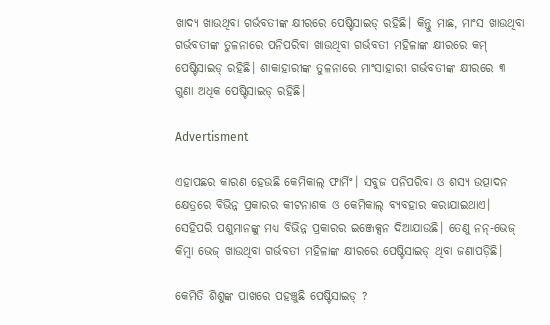ଖାଦ୍ୟ ଖାଉଥିବା ଗର୍ଭବତୀଙ୍କ କ୍ଷୀରରେ ପେଷ୍ଟିସାଇଡ୍‌ ରହିଛି। କିନ୍ତୁ ମାଛ, ମାଂସ ଖାଉଥିବା ଗର୍ଭବତୀଙ୍କ ତୁଳନାରେ ପନିପରିବା ଖାଉଥିବା ଗର୍ଭବତୀ ମହିଳାଙ୍କ କ୍ଷୀରରେ କମ୍‌ ପେଷ୍ଟିସାଇଡ୍‌ ରହିଛି। ଶାକାହାରୀଙ୍କ ତୁଳନାରେ ମାଂସାହାରୀ ଗର୍ଭବତୀଙ୍କ କ୍ଷୀରରେ ୩ ଗୁଣା ଅଧିକ ପେଷ୍ଟିସାଇଡ୍‌ ରହିଛି।

Advertisment

ଏହାପଛର କାରଣ ହେଉଛି କେମିକାଲ୍‌ ଫାର୍ମିଂ। ସବୁଜ ପନିପରିବା ଓ ଶସ୍ୟ ଉତ୍ପାଦନ କ୍ଷେତ୍ରରେ ବିଭିନ୍ନ ପ୍ରକାରର କୀଟନାଶକ ଓ କେମିକାଲ୍‌ ବ୍ୟବହାର କରାଯାଇଥାଏ। ସେହିପରି ପଶୁମାନଙ୍କୁ ମଧ୍ୟ ବିଭିନ୍ନ ପ୍ରକାରର ଇଞ୍ଜେକ୍ସନ ଦିଆଯାଉଛି। ତେଣୁ ନନ୍‌-ଭେଜ୍‌ କିମ୍ବା ଭେଜ୍‌ ଖାଉଥିବା ଗର୍ଭବତୀ ମହିଳାଙ୍କ କ୍ଷୀରରେ ପେଷ୍ଟିସାଇଡ୍‌ ଥିବା ଜଣାପଡ଼ିଛି।

କେମିତି ଶିଶୁଙ୍କ ପାଖରେ ପହଞ୍ଚୁଛି ପେଷ୍ଟିସାଇଡ୍‌ ?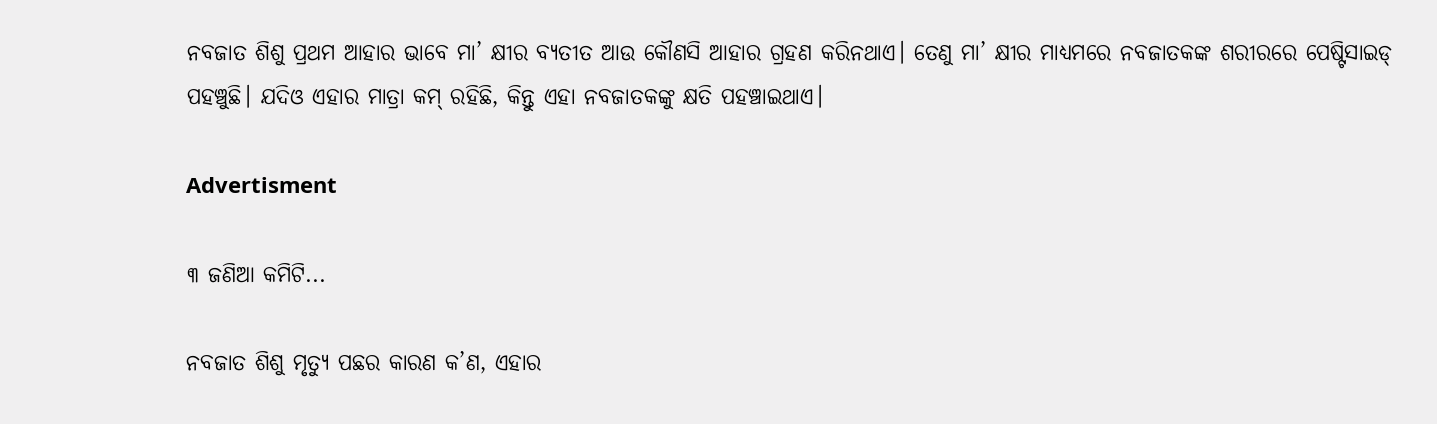ନବଜାତ ଶିଶୁ ପ୍ରଥମ ଆହାର ଭାବେ ମା’ କ୍ଷୀର ବ୍ୟତୀତ ଆଉ କୌଣସି ଆହାର ଗ୍ରହଣ କରିନଥାଏ। ତେଣୁ ମା’ କ୍ଷୀର ମାଧ୍ୟମରେ ନବଜାତକଙ୍କ ଶରୀରରେ ପେଷ୍ଟିସାଇଡ୍‌ ପହଞ୍ଚୁଛି। ଯଦିଓ ଏହାର ମାତ୍ରା କମ୍‌ ରହିଛି, କିନ୍ତୁ ଏହା ନବଜାତକଙ୍କୁ କ୍ଷତି ପହଞ୍ଚାଇଥାଏ।

Advertisment

୩ ଜଣିଆ କମିଟି...

ନବଜାତ ଶିଶୁ ମୃତ୍ୟୁ ପଛର କାରଣ କ’ଣ, ଏହାର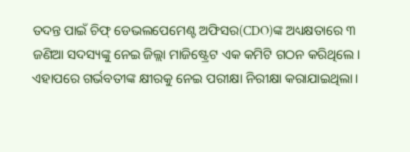ତଦନ୍ତ ପାଇଁ ଚିଫ୍‌ ଡେଭଲପେମେଣ୍ଟ ଅଫିସର(CDO)ଙ୍କ ଅଧ୍ୟକ୍ଷତାରେ ୩ ଜଣିଆ ସଦସ୍ୟଙ୍କୁ ନେଇ ଜିଲ୍ଲା ମାଜିଷ୍ଟ୍ରେଟ ଏକ କମିଟି ଗଠନ କରିଥିଲେ। ଏହାପରେ ଗର୍ଭବତୀଙ୍କ କ୍ଷୀରକୁ ନେଇ ପରୀକ୍ଷା ନିରୀକ୍ଷା କରାଯାଇଥିଲା।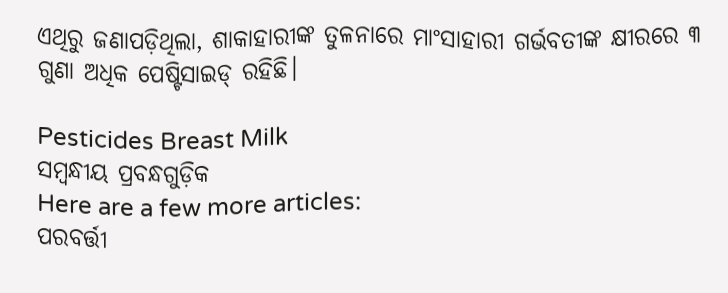ଏଥିରୁ ଜଣାପଡ଼ିଥିଲା, ଶାକାହାରୀଙ୍କ ତୁଳନାରେ ମାଂସାହାରୀ ଗର୍ଭବତୀଙ୍କ କ୍ଷୀରରେ ୩ ଗୁଣା ଅଧିକ ପେଷ୍ଟିସାଇଡ୍‌ ରହିଛି।

Pesticides Breast Milk
ସମ୍ବନ୍ଧୀୟ ପ୍ରବନ୍ଧଗୁଡ଼ିକ
Here are a few more articles:
ପରବର୍ତ୍ତୀ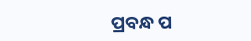ପ୍ରବନ୍ଧ ପ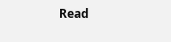Read